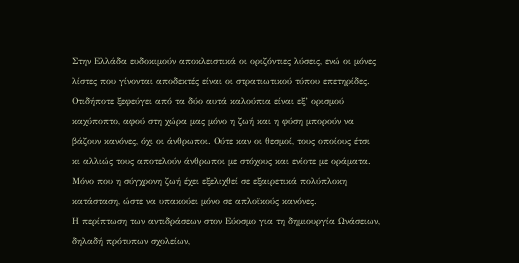Στην Ελλάδα ευδοκιμούν αποκλειστικά οι οριζόντιες λύσεις, ενώ οι μόνες λίστες που γίνονται αποδεκτές είναι οι στρατιωτικού τύπου επετηρίδες. Οτιδήποτε ξεφεύγει από τα δύο αυτά καλούπια είναι εξ’ ορισμού καχύποπτο, αφού στη χώρα μας μόνο η ζωή και η φύση μπορούν να βάζουν κανόνες, όχι οι άνθρωποι. Ούτε καν οι θεσμοί, τους οποίους έτσι κι αλλιώς τους αποτελούν άνθρωποι με στόχους και ενίοτε με οράματα. Μόνο που η σύγχρονη ζωή έχει εξελιχθεί σε εξαιρετικά πολύπλοκη κατάσταση, ώστε να υπακούει μόνο σε απλοϊκούς κανόνες.
Η περίπτωση των αντιδράσεων στον Εύοσμο για τη δημιουργία Ωνάσειων, δηλαδή πρότυπων σχολείων,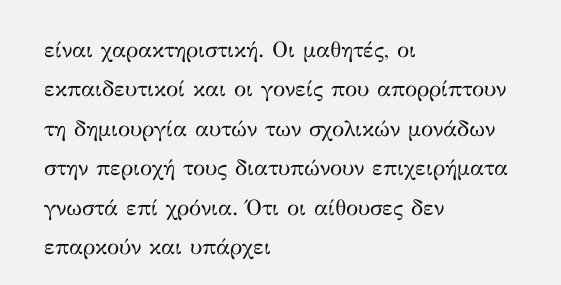είναι χαρακτηριστική. Οι μαθητές, οι εκπαιδευτικοί και οι γονείς που απορρίπτουν τη δημιουργία αυτών των σχολικών μονάδων στην περιοχή τους διατυπώνουν επιχειρήματα γνωστά επί χρόνια. Ότι οι αίθουσες δεν επαρκούν και υπάρχει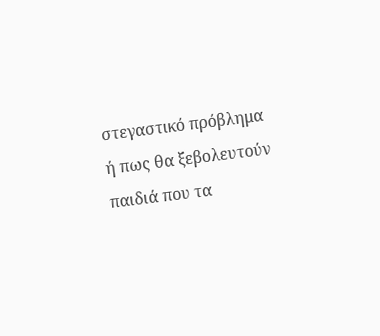στεγαστικό πρόβλημα ή πως θα ξεβολευτούν παιδιά που τα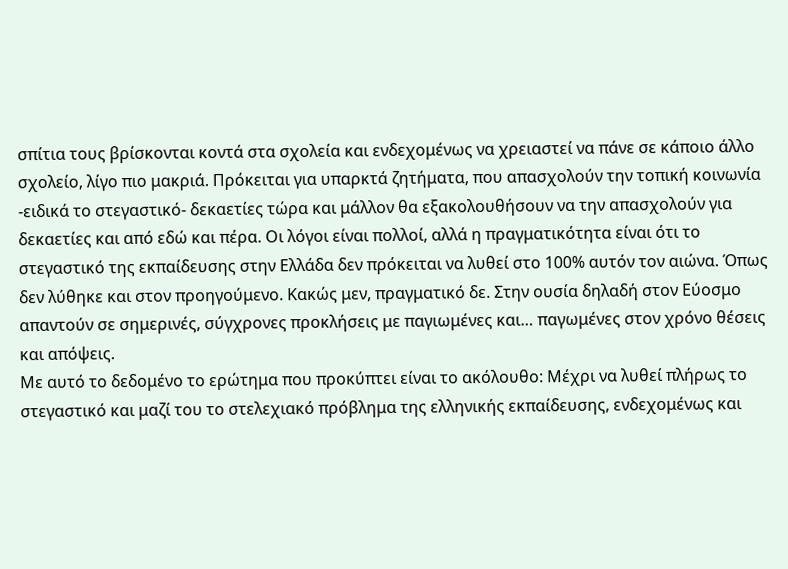σπίτια τους βρίσκονται κοντά στα σχολεία και ενδεχομένως να χρειαστεί να πάνε σε κάποιο άλλο σχολείο, λίγο πιο μακριά. Πρόκειται για υπαρκτά ζητήματα, που απασχολούν την τοπική κοινωνία -ειδικά το στεγαστικό- δεκαετίες τώρα και μάλλον θα εξακολουθήσουν να την απασχολούν για δεκαετίες και από εδώ και πέρα. Οι λόγοι είναι πολλοί, αλλά η πραγματικότητα είναι ότι το στεγαστικό της εκπαίδευσης στην Ελλάδα δεν πρόκειται να λυθεί στο 100% αυτόν τον αιώνα. Όπως δεν λύθηκε και στον προηγούμενο. Κακώς μεν, πραγματικό δε. Στην ουσία δηλαδή στον Εύοσμο απαντούν σε σημερινές, σύγχρονες προκλήσεις με παγιωμένες και… παγωμένες στον χρόνο θέσεις και απόψεις.
Με αυτό το δεδομένο το ερώτημα που προκύπτει είναι το ακόλουθο: Μέχρι να λυθεί πλήρως το στεγαστικό και μαζί του το στελεχιακό πρόβλημα της ελληνικής εκπαίδευσης, ενδεχομένως και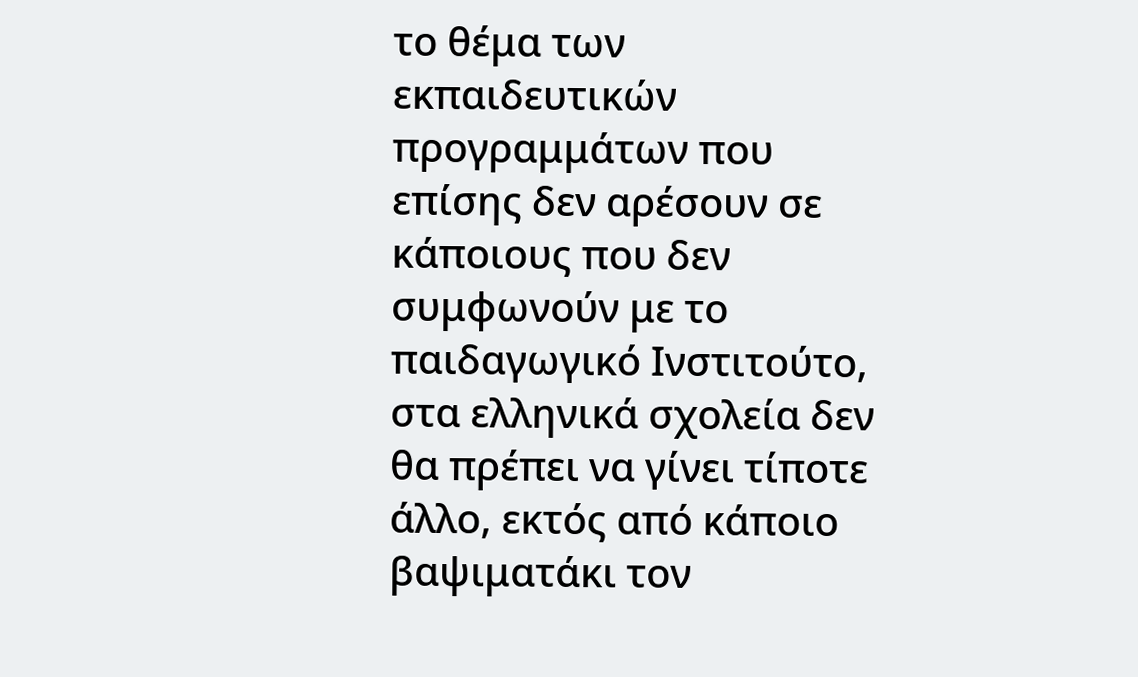το θέμα των εκπαιδευτικών προγραμμάτων που επίσης δεν αρέσουν σε κάποιους που δεν συμφωνούν με το παιδαγωγικό Ινστιτούτο, στα ελληνικά σχολεία δεν θα πρέπει να γίνει τίποτε άλλο, εκτός από κάποιο βαψιματάκι τον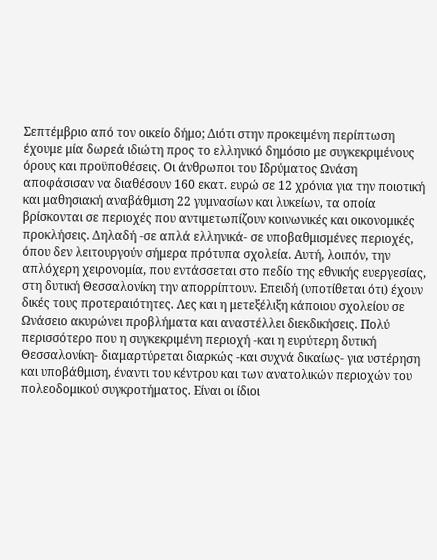Σεπτέμβριο από τον οικείο δήμο; Διότι στην προκειμένη περίπτωση έχουμε μία δωρεά ιδιώτη προς το ελληνικό δημόσιο με συγκεκριμένους όρους και προϋποθέσεις. Οι άνθρωποι του Ιδρύματος Ωνάση αποφάσισαν να διαθέσουν 160 εκατ. ευρώ σε 12 χρόνια για την ποιοτική και μαθησιακή αναβάθμιση 22 γυμνασίων και λυκείων, τα οποία βρίσκονται σε περιοχές που αντιμετωπίζουν κοινωνικές και οικονομικές προκλήσεις. Δηλαδή -σε απλά ελληνικά- σε υποβαθμισμένες περιοχές, όπου δεν λειτουργούν σήμερα πρότυπα σχολεία. Αυτή, λοιπόν, την απλόχερη χειρονομία, που εντάσσεται στο πεδίο της εθνικής ευεργεσίας, στη δυτική Θεσσαλονίκη την απορρίπτουν. Επειδή (υποτίθεται ότι) έχουν δικές τους προτεραιότητες. Λες και η μετεξέλιξη κάποιου σχολείου σε Ωνάσειο ακυρώνει προβλήματα και αναστέλλει διεκδικήσεις. Πολύ περισσότερο που η συγκεκριμένη περιοχή -και η ευρύτερη δυτική Θεσσαλονίκη- διαμαρτύρεται διαρκώς -και συχνά δικαίως- για υστέρηση και υποβάθμιση, έναντι του κέντρου και των ανατολικών περιοχών του πολεοδομικού συγκροτήματος. Είναι οι ίδιοι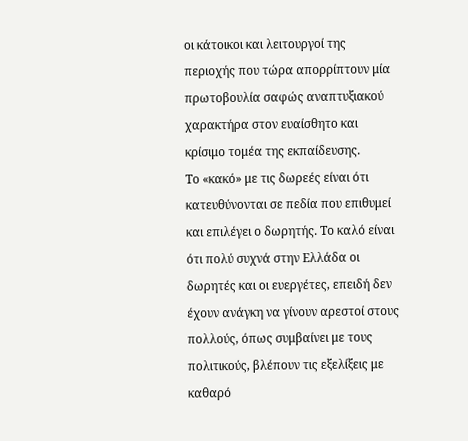οι κάτοικοι και λειτουργοί της περιοχής που τώρα απορρίπτουν μία πρωτοβουλία σαφώς αναπτυξιακού χαρακτήρα στον ευαίσθητο και κρίσιμο τομέα της εκπαίδευσης.
Το «κακό» με τις δωρεές είναι ότι κατευθύνονται σε πεδία που επιθυμεί και επιλέγει ο δωρητής. Το καλό είναι ότι πολύ συχνά στην Ελλάδα οι δωρητές και οι ευεργέτες, επειδή δεν έχουν ανάγκη να γίνουν αρεστοί στους πολλούς, όπως συμβαίνει με τους πολιτικούς, βλέπουν τις εξελίξεις με καθαρό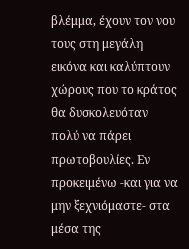βλέμμα, έχουν τον νου τους στη μεγάλη εικόνα και καλύπτουν χώρους που το κράτος θα δυσκολευόταν πολύ να πάρει πρωτοβουλίες. Εν προκειμένω -και για να μην ξεχνιόμαστε- στα μέσα της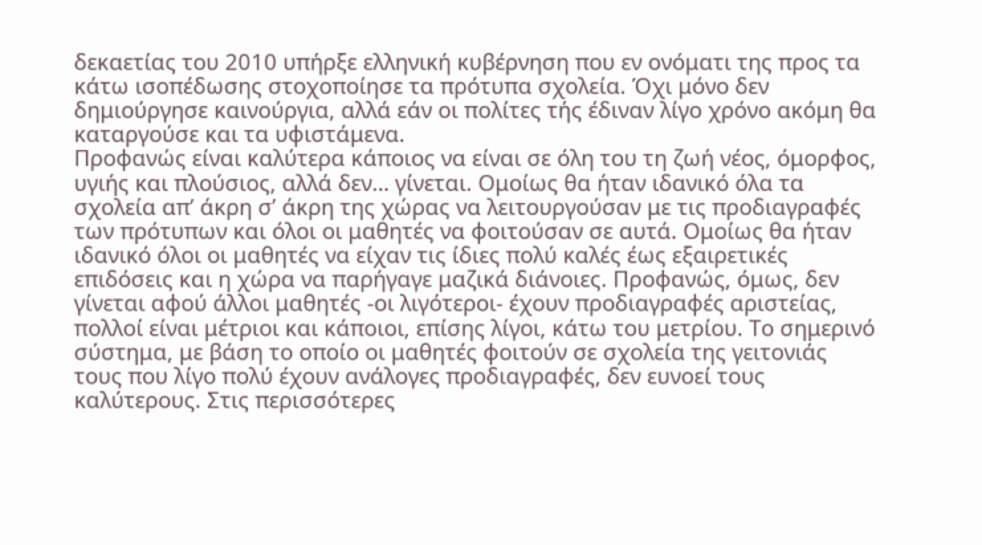δεκαετίας του 2010 υπήρξε ελληνική κυβέρνηση που εν ονόματι της προς τα κάτω ισοπέδωσης στοχοποίησε τα πρότυπα σχολεία. Όχι μόνο δεν δημιούργησε καινούργια, αλλά εάν οι πολίτες τής έδιναν λίγο χρόνο ακόμη θα καταργούσε και τα υφιστάμενα.
Προφανώς είναι καλύτερα κάποιος να είναι σε όλη του τη ζωή νέος, όμορφος, υγιής και πλούσιος, αλλά δεν… γίνεται. Ομοίως θα ήταν ιδανικό όλα τα σχολεία απ’ άκρη σ’ άκρη της χώρας να λειτουργούσαν με τις προδιαγραφές των πρότυπων και όλοι οι μαθητές να φοιτούσαν σε αυτά. Ομοίως θα ήταν ιδανικό όλοι οι μαθητές να είχαν τις ίδιες πολύ καλές έως εξαιρετικές επιδόσεις και η χώρα να παρήγαγε μαζικά διάνοιες. Προφανώς, όμως, δεν γίνεται αφού άλλοι μαθητές -οι λιγότεροι- έχουν προδιαγραφές αριστείας, πολλοί είναι μέτριοι και κάποιοι, επίσης λίγοι, κάτω του μετρίου. Το σημερινό σύστημα, με βάση το οποίο οι μαθητές φοιτούν σε σχολεία της γειτονιάς τους που λίγο πολύ έχουν ανάλογες προδιαγραφές, δεν ευνοεί τους καλύτερους. Στις περισσότερες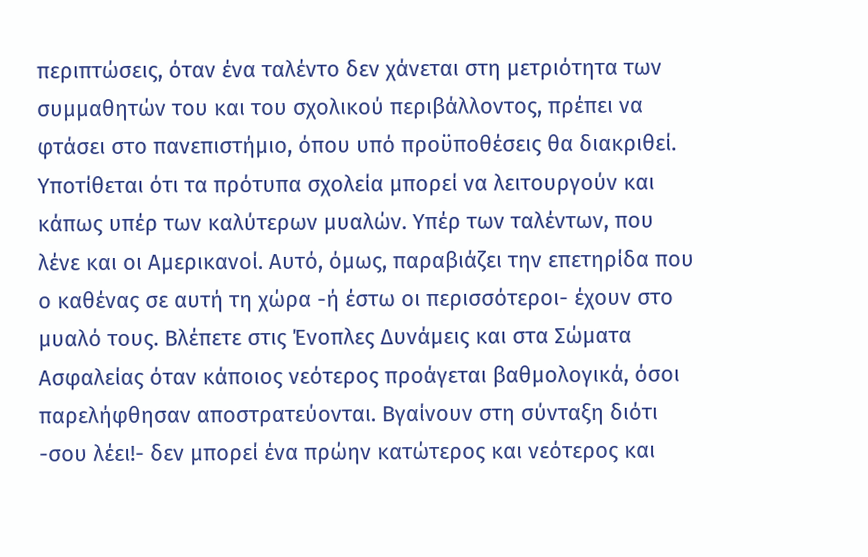περιπτώσεις, όταν ένα ταλέντο δεν χάνεται στη μετριότητα των συμμαθητών του και του σχολικού περιβάλλοντος, πρέπει να φτάσει στο πανεπιστήμιο, όπου υπό προϋποθέσεις θα διακριθεί. Υποτίθεται ότι τα πρότυπα σχολεία μπορεί να λειτουργούν και κάπως υπέρ των καλύτερων μυαλών. Υπέρ των ταλέντων, που λένε και οι Αμερικανοί. Αυτό, όμως, παραβιάζει την επετηρίδα που ο καθένας σε αυτή τη χώρα -ή έστω οι περισσότεροι- έχουν στο μυαλό τους. Βλέπετε στις Ένοπλες Δυνάμεις και στα Σώματα Ασφαλείας όταν κάποιος νεότερος προάγεται βαθμολογικά, όσοι παρελήφθησαν αποστρατεύονται. Βγαίνουν στη σύνταξη διότι -σου λέει!- δεν μπορεί ένα πρώην κατώτερος και νεότερος και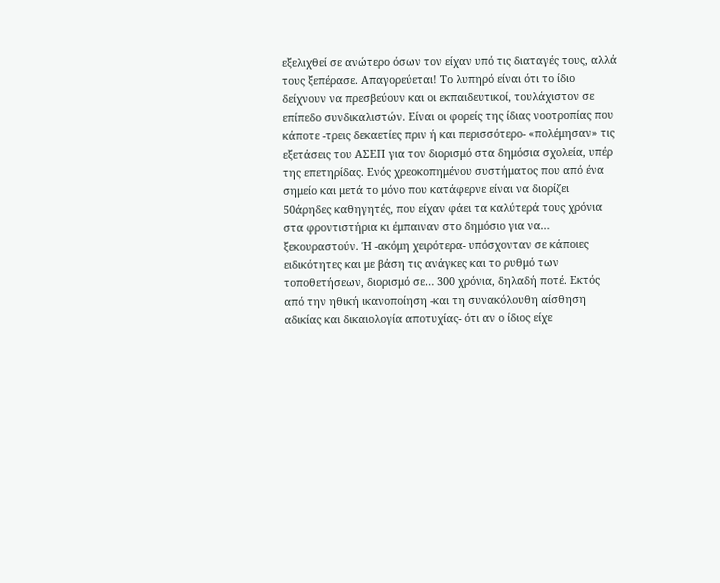εξελιχθεί σε ανώτερο όσων τον είχαν υπό τις διαταγές τους, αλλά τους ξεπέρασε. Απαγορεύεται! Το λυπηρό είναι ότι το ίδιο δείχνουν να πρεσβεύουν και οι εκπαιδευτικοί, τουλάχιστον σε επίπεδο συνδικαλιστών. Είναι οι φορείς της ίδιας νοοτροπίας που κάποτε -τρεις δεκαετίες πριν ή και περισσότερο- «πολέμησαν» τις εξετάσεις του ΑΣΕΠ για τον διορισμό στα δημόσια σχολεία, υπέρ της επετηρίδας. Ενός χρεοκοπημένου συστήματος που από ένα σημείο και μετά το μόνο που κατάφερνε είναι να διορίζει 50άρηδες καθηγητές, που είχαν φάει τα καλύτερά τους χρόνια στα φροντιστήρια κι έμπαιναν στο δημόσιο για να… ξεκουραστούν. Ή -ακόμη χειρότερα- υπόσχονταν σε κάποιες ειδικότητες και με βάση τις ανάγκες και το ρυθμό των τοποθετήσεων, διορισμό σε… 300 χρόνια, δηλαδή ποτέ. Εκτός από την ηθική ικανοποίηση -και τη συνακόλουθη αίσθηση αδικίας και δικαιολογία αποτυχίας- ότι αν ο ίδιος είχε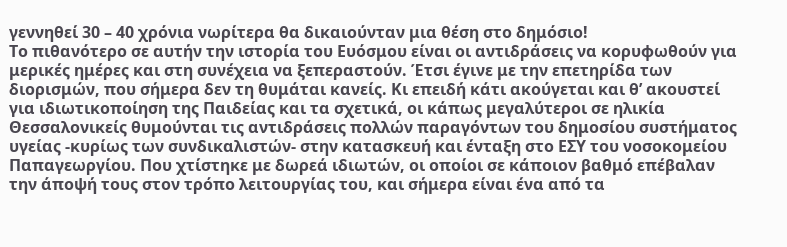γεννηθεί 30 – 40 χρόνια νωρίτερα θα δικαιούνταν μια θέση στο δημόσιο!
Το πιθανότερο σε αυτήν την ιστορία του Ευόσμου είναι οι αντιδράσεις να κορυφωθούν για μερικές ημέρες και στη συνέχεια να ξεπεραστούν. Έτσι έγινε με την επετηρίδα των διορισμών, που σήμερα δεν τη θυμάται κανείς. Κι επειδή κάτι ακούγεται και θ’ ακουστεί για ιδιωτικοποίηση της Παιδείας και τα σχετικά, οι κάπως μεγαλύτεροι σε ηλικία Θεσσαλονικείς θυμούνται τις αντιδράσεις πολλών παραγόντων του δημοσίου συστήματος υγείας -κυρίως των συνδικαλιστών- στην κατασκευή και ένταξη στο ΕΣΥ του νοσοκομείου Παπαγεωργίου. Που χτίστηκε με δωρεά ιδιωτών, οι οποίοι σε κάποιον βαθμό επέβαλαν την άποψή τους στον τρόπο λειτουργίας του, και σήμερα είναι ένα από τα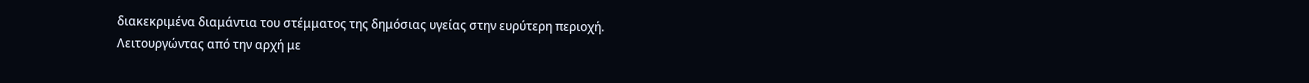διακεκριμένα διαμάντια του στέμματος της δημόσιας υγείας στην ευρύτερη περιοχή. Λειτουργώντας από την αρχή με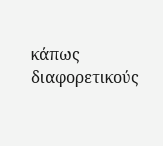κάπως διαφορετικούς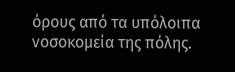όρους από τα υπόλοιπα νοσοκομεία της πόλης.